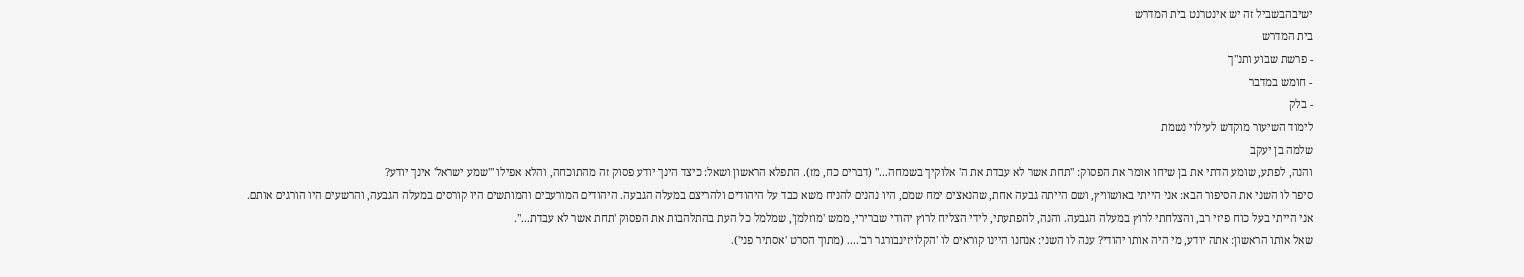ישיבהבשביל זה יש אינטרנט בית המדרש
בית המדרש
- פרשת שבוע ותנ"ך
- חומש במדבר
- בלק
לימוד השיעור מוקדש לעילוי נשמת
שלמה בן יעקב
והנה, לפתע, שומע הדתי את בן שיחו אומר את הפסוק: "תחת אשר לא עבדת את ה' אלוקיך בשמחה..." (דברים כח, מז). התפלא הראשון ושאל: כיצד הינך יודע פסוק זה מהתוכחה, והלא אפילו "'שמע ישראל' אינך יודע?
סיפר לו השני את הסיפור הבא: אני הייתי באושוויץ, ושם הייתה גבעה אחת, שהנאצים ימח שמם, היו נהנים להניח משא כבד על היהודים ולהריצם במעלה הגבעה. היהודים המורעבים והמותשים היו קורסים במעלה הגבעה, והרשעים היו הורגים אותם.
אני הייתי בעל כוח פיזי רב, והצלחתי לרוץ במעלה הגבעה. והנה, להפתעתי, לידי הצליח לרוץ יהודי שברירי, ממש 'מוזלמן', שמלמל כל העת בהתלהבות את הפסוק 'תחת אשר לא עבדת...".
שאל אותו הראשון: אתה יודע, מי היה אותו יהודי? ענה לו השני: אנחנו היינו קוראים לו 'הקלויזינבורגר רב'.... (מתוך הסרט 'אסתיר פני').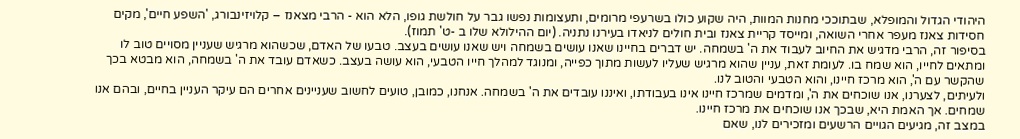היהודי הגדול והמופלא, שבתוככי מחנות המוות, היה שקוע כולו בשרעפי מרומים, ותעצומות נפשו גבר על חולשת גופו, הלא הוא - הרבי מצאנז – קלויזינבורג, 'השפע חיים', מקים חסידות צאנז מעפר אחרי השואה, ומייסד קריית צאנז ובית חולים לניאדו בעירנו נתניה. (יום ההילולא שלו ב -ט' תמוז).
בסיפור זה, הרבי מדגיש את החיוב לעבוד את ה' בשמחה. יש דברים בחיינו שאנו עושים בשמחה ויש שאנו עושים בעצב. טבעו של האדם, שכשהוא מרגיש שעניין מסויים טוב לו ומתאים לחייו, הוא שמח בו. לעומת זאת, עניין שהוא מרגיש שעליו לעשות מתוך כפייה, ומנוגד למהלך חייו הטבעי, הוא עושה בעצב. כשאדם עובד את ה' בשמחה, הוא מבטא בכך שהקשר עם ה', הוא מרכז חיינו, והוא הטבעי והטוב לנו.
ולעיתים, לצערנו, אנו שוכחים את ה', ומדמים שמרכז חיינו אינו בעבודתו, ואיננו עובדים את ה' בשמחה. אנחנו, כמובן, טועים לחשוב שעניינים אחרים הם עיקר העניין בחיים, ובהם אנו שמחים. אך האמת היא, שבכך אנו שוכחים את מרכז חיינו.
במצב זה, מגיעים הגויים הרשעים ומזכירים לנו, שאם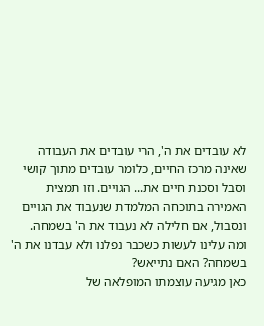לא עובדים את ה', הרי עובדים את העבודה שאינה מרכז החיים, כלומר עובדים מתוך קושי וסבל וסכנת חיים את... הגויים. וזו תמצית האמירה בתוכחה המלמדת שנעבוד את הגויים ונסבול, אם חלילה לא נעבוד את ה' בשמחה.
ומה עלינו לעשות כשכבר נפלנו ולא עבדנו את ה' בשמחה? האם נתייאש?
כאן מגיעה עוצמתו המופלאה של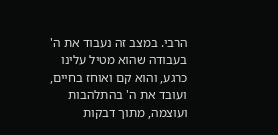הרבי. במצב זה נעבוד את ה' בעבודה שהוא מטיל עלינו כרגע, והוא קם ואוחז בחיים, ועובד את ה' בהתלהבות ועוצמה, מתוך דבקות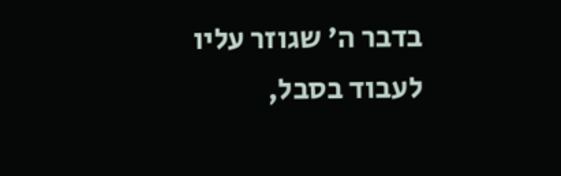בדבר ה' שגוזר עליו לעבוד בסבל,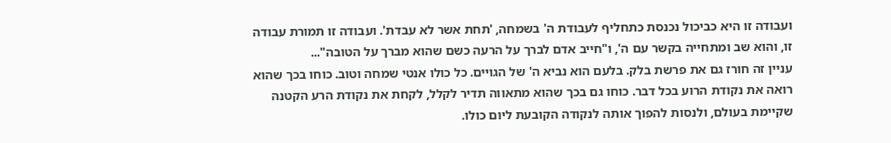ועבודה זו היא כביכול נכנסת כתחליף לעבודת ה' בשמחה, 'תחת אשר לא עבדת'. ועבודה זו תמורת עבודה זו, והוא שב ומתחייה בקשר עם ה', ו"חייב אדם לברך על הרעה כשם שהוא מברך על הטובה"...
עניין זה חורז גם את פרשת בלק. בלעם הוא נביא ה' של הגויים. כל כולו אנטי שמחה וטוב. כוחו בכך שהוא רואה את נקודת הרוע בכל דבר. כוחו גם בכך שהוא מתאווה תדיר לקלל, לקחת את נקודת הרע הקטנה שקיימת בעולם, ולנסות להפוך אותה לנקודה הקובעת ליום כולו.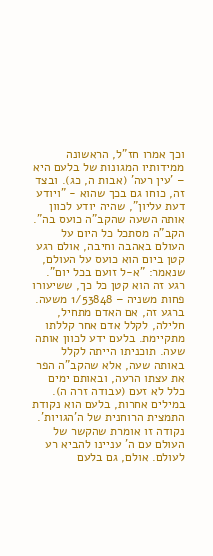וכך אמרו חז"ל, הראשונה ממידותיו המגונות של בלעם היא – 'עין רעה' (אבות ה, כג). ובצד זה, כוחו גם בכך שהוא - "ויודע דעת עליון", שהיה יודע לכוון אותה השעה שהקב"ה כועס בה". הקב"ה מסתכל כל היום על העולם באהבה וחיבה, אולם רגע קטן ביום הוא כועס על העולם, שנאמר: "א-ל זועם בכל יום". רגע זה הוא קטן כל כך, ששיעורו פחות משניה – 1/53848 משעה. ברגע זה, אם האדם מתחיל, חלילה, לקלל אדם אחר קללתו מתקיימת. בלעם ידע לכוון אותה שעה. תוכניתו הייתה לקלל באותה שעה, אלא שהקב"ה הפר את עצתו הרעה, ובאותם ימים כלל לא זעם (עבודה זרה ה).
במילים אחרות, בלעם הוא נקודת התמצית הרוחנית של ה'הגויות'. נקודה זו אומרת שהקשר של העולם עם ה' עניינו להביא רע לעולם. אולם, גם בלעם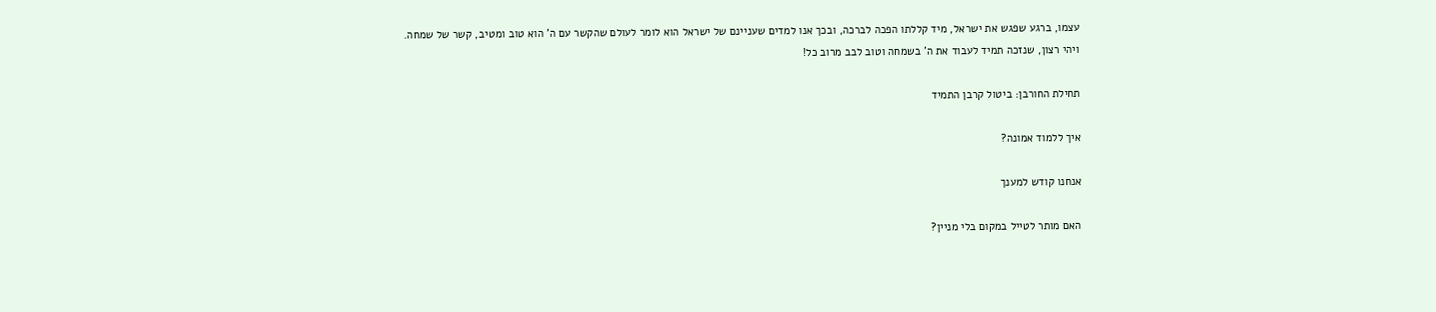עצמו, ברגע שפגש את ישראל, מיד קללתו הפכה לברכה, ובכך אנו למדים שעניינם של ישראל הוא לומר לעולם שהקשר עם ה' הוא טוב ומטיב, קשר של שמחה.
ויהי רצון, שנזכה תמיד לעבוד את ה' בשמחה וטוב לבב מרוב כל!

תחילת החורבן: ביטול קרבן התמיד

איך ללמוד אמונה?

אנחנו קודש למענך

האם מותר לטייל במקום בלי מניין?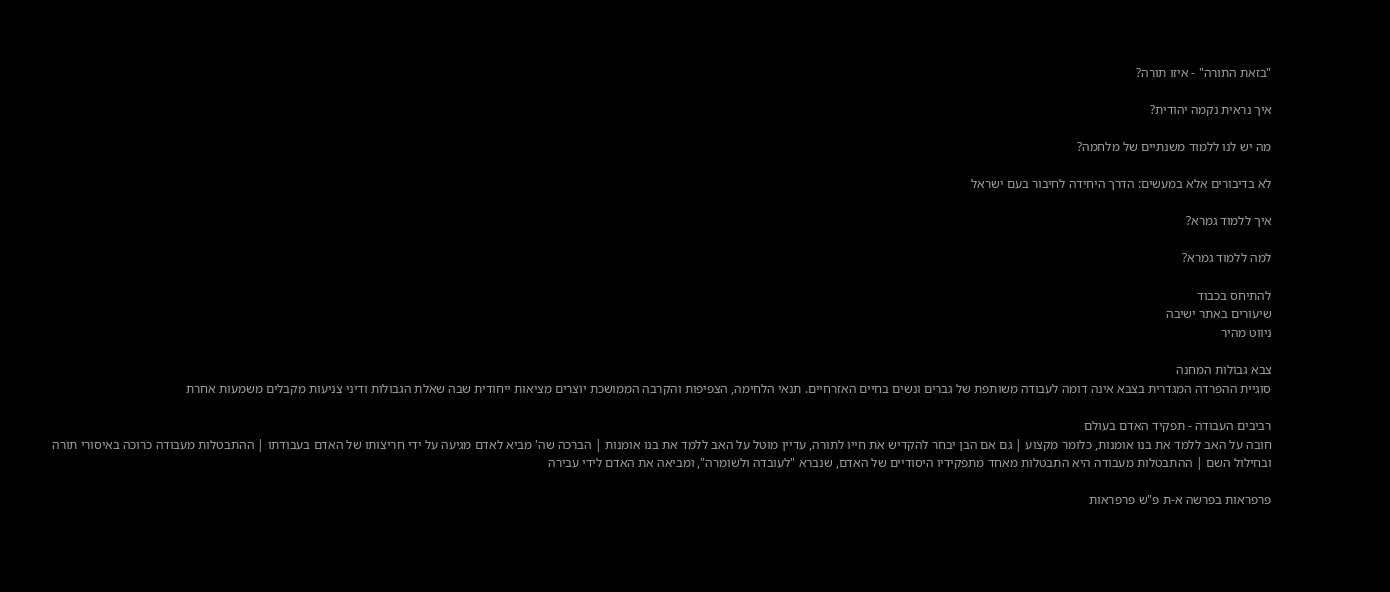"בזאת התורה" - איזו תורה?

איך נראית נקמה יהודית?

מה יש לנו ללמוד משנתיים של מלחמה?

לא בדיבורים אלא במעשים: הדרך היחידה לחיבור בעם ישראל

איך ללמוד גמרא?

למה ללמוד גמרא?

להתיחס בכבוד
שיעורים באתר ישיבה
ניווט מהיר

צבא גבולות המחנה
סוגיית ההפרדה המגדרית בצבא אינה דומה לעבודה משותפת של גברים ונשים בחיים האזרחיים. תנאי הלחימה, הצפיפות והקרבה הממושכת יוצרים מציאות ייחודית שבה שאלת הגבולות ודיני צניעות מקבלים משמעות אחרת

רביבים העבודה - תפקיד האדם בעולם
חובה על האב ללמד את בנו אומנות, כלומר מקצוע | גם אם הבן יבחר להקדיש את חייו לתורה, עדיין מוטל על האב ללמד את בנו אומנות | הברכה שה' מביא לאדם מגיעה על ידי חריצותו של האדם בעבודתו | ההתבטלות מעבודה כרוכה באיסורי תורה ובחילול השם | ההתבטלות מעבודה היא התבטלות מאחד מתפקידיו היסודיים של האדם, שנברא "לעובדה ולשומרה", ומביאה את האדם לידי עבירה

פרפראות בפרשה א-ת פ"ש פרפראות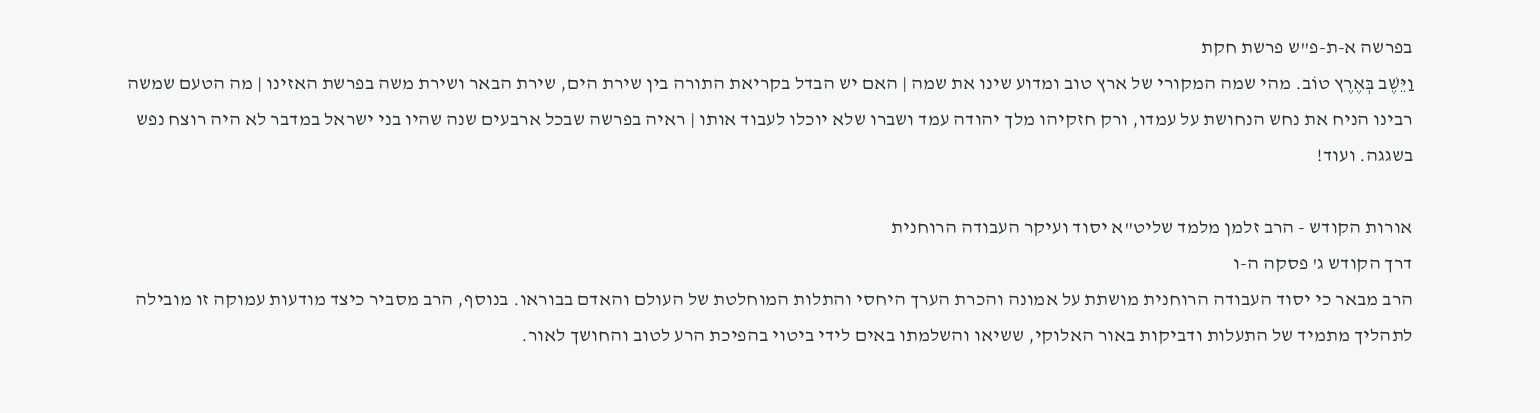בפרשה א-ת-פ"ש פרשת חקת
וַיֵּשֶׁב בְּאֶרֶץ טוֹב. מהי שמה המקורי של ארץ טוב ומדוע שינו את שמה | האם יש הבדל בקריאת התורה בין שירת הים, שירת הבאר ושירת משה בפרשת האזינו | מה הטעם שמשה רבינו הניח את נחש הנחושת על עמדו, ורק חזקיהו מלך יהודה עמד ושברו שלא יוכלו לעבוד אותו | ראיה בפרשה שבכל ארבעים שנה שהיו בני ישראל במדבר לא היה רוצח נפש בשגגה. ועוד!

אורות הקודש - הרב זלמן מלמד שליט"א יסוד ועיקר העבודה הרוחנית
דרך הקודש ג' פסקה ה-ו
הרב מבאר כי יסוד העבודה הרוחנית מושתת על אמונה והכרת הערך היחסי והתלות המוחלטת של העולם והאדם בבוראו. בנוסף, הרב מסביר כיצד מודעות עמוקה זו מובילה לתהליך מתמיד של התעלות ודביקות באור האלוקי, ששיאו והשלמתו באים לידי ביטוי בהפיכת הרע לטוב והחושך לאור.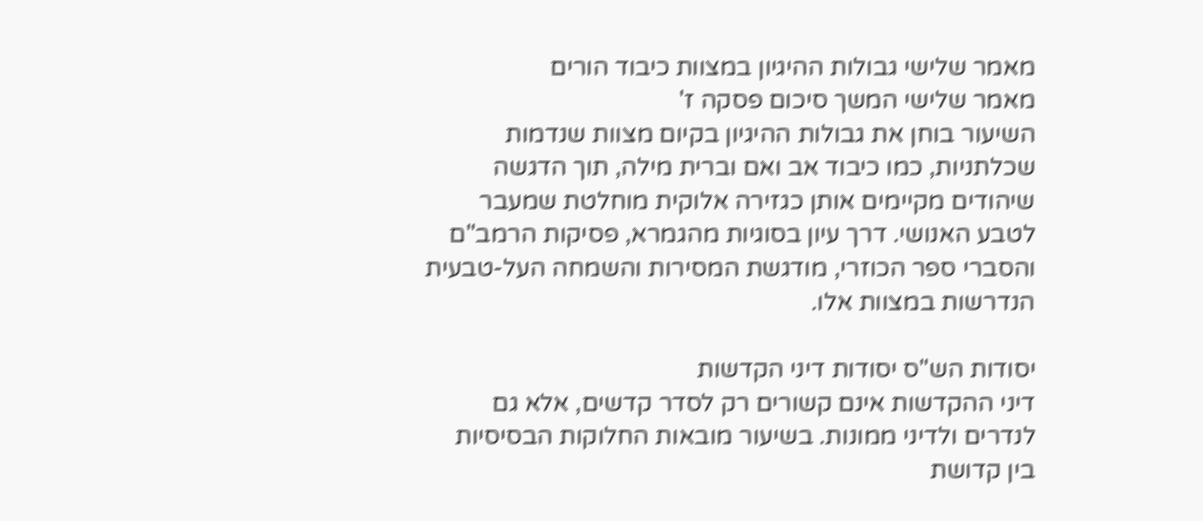מאמר שלישי גבולות ההיגיון במצוות כיבוד הורים
מאמר שלישי המשך סיכום פסקה ז'
השיעור בוחן את גבולות ההיגיון בקיום מצוות שנדמות שכלתניות, כמו כיבוד אב ואם וברית מילה, תוך הדגשה שיהודים מקיימים אותן כגזירה אלוקית מוחלטת שמעבר לטבע האנושי. דרך עיון בסוגיות מהגמרא, פסיקות הרמב"ם והסברי ספר הכוזרי, מודגשת המסירות והשמחה העל-טבעית הנדרשות במצוות אלו.

יסודות הש"ס יסודות דיני הקדשות
דיני ההקדשות אינם קשורים רק לסדר קדשים, אלא גם לנדרים ולדיני ממונות. בשיעור מובאות החלוקות הבסיסיות בין קדושת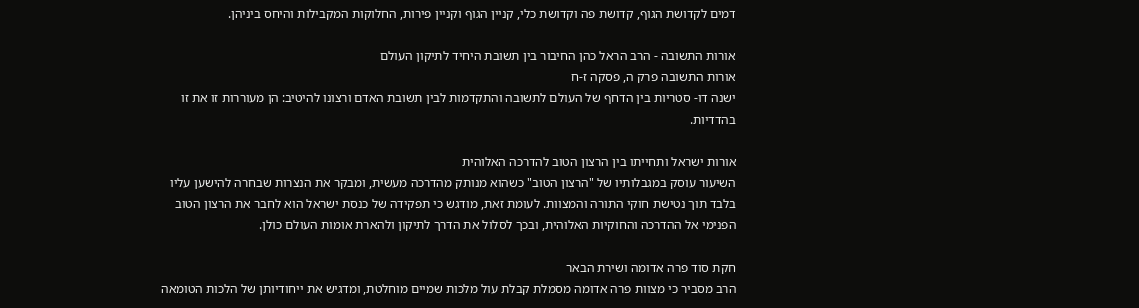דמים לקדושת הגוף, קדושת פה וקדושת כלי, קניין הגוף וקניין פירות, החלוקות המקבילות והיחס ביניהן.

אורות התשובה - הרב הראל כהן החיבור בין תשובת היחיד לתיקון העולם
אורות התשובה פרק ה, פסקה ז-ח
ישנה דו- סטריות בין הדחף של העולם לתשובה והתקדמות לבין תשובת האדם ורצונו להיטיב: הן מעוררות זו את זו בהדדיות.

אורות ישראל ותחייתו בין הרצון הטוב להדרכה האלוהית
השיעור עוסק במגבלותיו של "הרצון הטוב" כשהוא מנותק מהדרכה מעשית, ומבקר את הנצרות שבחרה להישען עליו בלבד תוך נטישת חוקי התורה והמצוות. לעומת זאת, מודגש כי תפקידה של כנסת ישראל הוא לחבר את הרצון הטוב הפנימי אל ההדרכה והחוקיות האלוהית, ובכך לסלול את הדרך לתיקון ולהארת אומות העולם כולן.

חקת סוד פרה אדומה ושירת הבאר
הרב מסביר כי מצוות פרה אדומה מסמלת קבלת עול מלכות שמיים מוחלטת, ומדגיש את ייחודיותן של הלכות הטומאה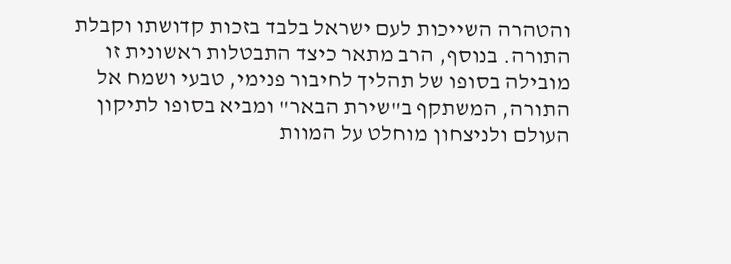והטהרה השייכות לעם ישראל בלבד בזכות קדושתו וקבלת התורה. בנוסף, הרב מתאר כיצד התבטלות ראשונית זו מובילה בסופו של תהליך לחיבור פנימי, טבעי ושמח אל התורה, המשתקף ב"שירת הבאר" ומביא בסופו לתיקון העולם ולניצחון מוחלט על המוות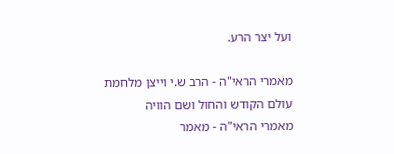ועל יצר הרע.

מאמרי הראי"ה - הרב ש.י וייצן מלחמת עולם הקודש והחול ושם הוויה
מאמרי הראי"ה - מאמר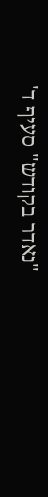"נאדר בקודש" סעיף ד'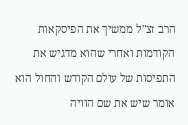הרב זצ"ל ממשיך את הפיסקאות הקודמות ואחרי שהוא מדגיש את התפיסות של עולם הקודש והחול הוא אומר שיש את שם הוויה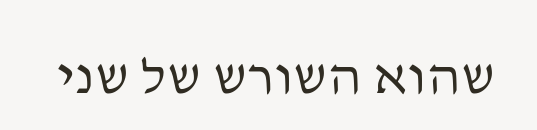שהוא השורש של שני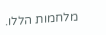מלחמות הללו.